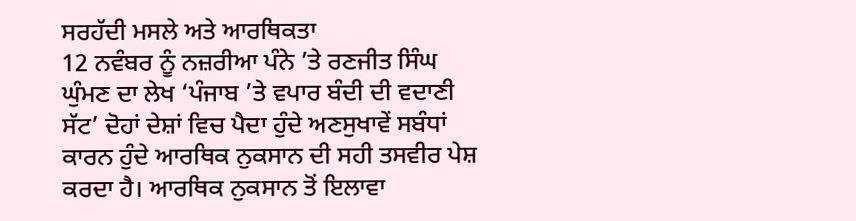ਸਰਹੱਦੀ ਮਸਲੇ ਅਤੇ ਆਰਥਿਕਤਾ
12 ਨਵੰਬਰ ਨੂੰ ਨਜ਼ਰੀਆ ਪੰਨੇ ’ਤੇ ਰਣਜੀਤ ਸਿੰਘ ਘੁੰਮਣ ਦਾ ਲੇਖ ‘ਪੰਜਾਬ ’ਤੇ ਵਪਾਰ ਬੰਦੀ ਦੀ ਵਦਾਣੀ ਸੱਟ’ ਦੋਹਾਂ ਦੇਸ਼ਾਂ ਵਿਚ ਪੈਦਾ ਹੁੰਦੇ ਅਣਸੁਖਾਵੇਂ ਸਬੰਧਾਂ ਕਾਰਨ ਹੁੰਦੇ ਆਰਥਿਕ ਨੁਕਸਾਨ ਦੀ ਸਹੀ ਤਸਵੀਰ ਪੇਸ਼ ਕਰਦਾ ਹੈ। ਆਰਥਿਕ ਨੁਕਸਾਨ ਤੋਂ ਇਲਾਵਾ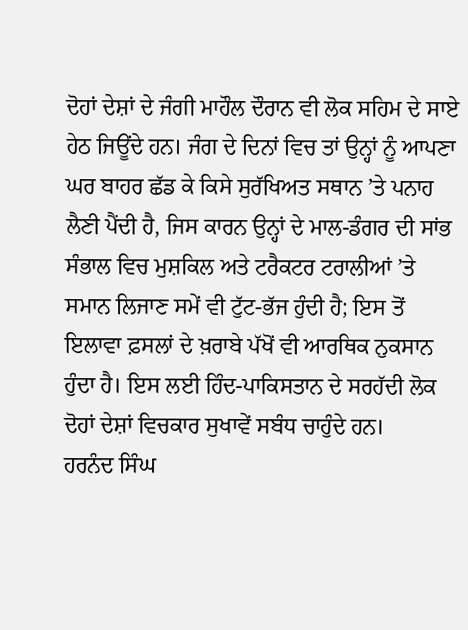ਦੋਹਾਂ ਦੇਸ਼ਾਂ ਦੇ ਜੰਗੀ ਮਾਹੌਲ ਦੌਰਾਨ ਵੀ ਲੋਕ ਸਹਿਮ ਦੇ ਸਾਏ ਹੇਠ ਜਿਊਂਦੇ ਹਨ। ਜੰਗ ਦੇ ਦਿਨਾਂ ਵਿਚ ਤਾਂ ਉਨ੍ਹਾਂ ਨੂੰ ਆਪਣਾ ਘਰ ਬਾਹਰ ਛੱਡ ਕੇ ਕਿਸੇ ਸੁਰੱਖਿਅਤ ਸਥਾਨ ’ਤੇ ਪਨਾਹ ਲੈਣੀ ਪੈਂਦੀ ਹੈ, ਜਿਸ ਕਾਰਨ ਉਨ੍ਹਾਂ ਦੇ ਮਾਲ-ਡੰਗਰ ਦੀ ਸਾਂਭ ਸੰਭਾਲ ਵਿਚ ਮੁਸ਼ਕਿਲ ਅਤੇ ਟਰੈਕਟਰ ਟਰਾਲੀਆਂ ’ਤੇ ਸਮਾਨ ਲਿਜਾਣ ਸਮੇਂ ਵੀ ਟੁੱਟ-ਭੱਜ ਹੁੰਦੀ ਹੈ; ਇਸ ਤੋਂ ਇਲਾਵਾ ਫ਼ਸਲਾਂ ਦੇ ਖ਼ਰਾਬੇ ਪੱਖੋਂ ਵੀ ਆਰਥਿਕ ਨੁਕਸਾਨ ਹੁੰਦਾ ਹੈ। ਇਸ ਲਈ ਹਿੰਦ-ਪਾਕਿਸਤਾਨ ਦੇ ਸਰਹੱਦੀ ਲੋਕ ਦੋਹਾਂ ਦੇਸ਼ਾਂ ਵਿਚਕਾਰ ਸੁਖਾਵੇਂ ਸਬੰਧ ਚਾਹੁੰਦੇ ਹਨ।
ਹਰਨੰਦ ਸਿੰਘ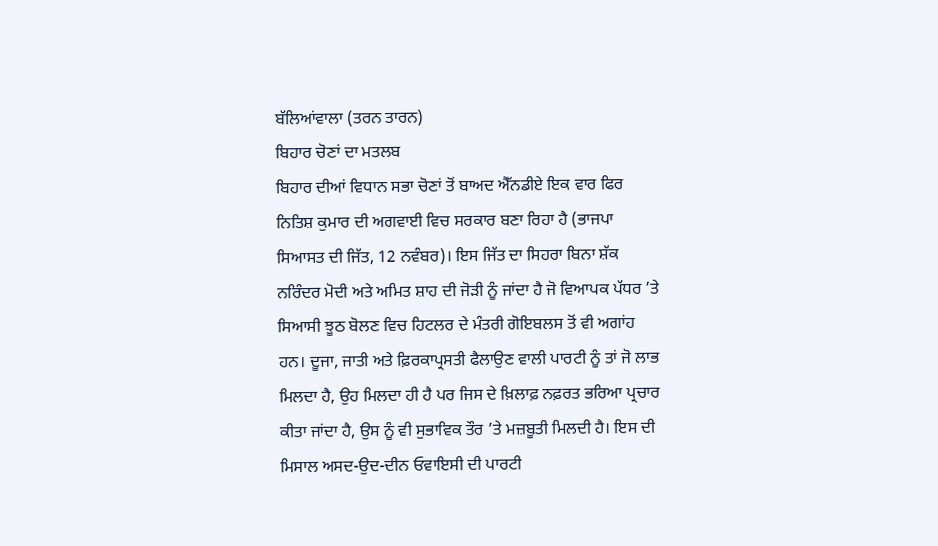ਬੱਲਿਆਂਵਾਲਾ (ਤਰਨ ਤਾਰਨ)
ਬਿਹਾਰ ਚੋਣਾਂ ਦਾ ਮਤਲਬ
ਬਿਹਾਰ ਦੀਆਂ ਵਿਧਾਨ ਸਭਾ ਚੋਣਾਂ ਤੋਂ ਬਾਅਦ ਐੱਨਡੀਏ ਇਕ ਵਾਰ ਫਿਰ ਨਿਤਿਸ਼ ਕੁਮਾਰ ਦੀ ਅਗਵਾਈ ਵਿਚ ਸਰਕਾਰ ਬਣਾ ਰਿਹਾ ਹੈ (ਭਾਜਪਾ ਸਿਆਸਤ ਦੀ ਜਿੱਤ, 12 ਨਵੰਬਰ)। ਇਸ ਜਿੱਤ ਦਾ ਸਿਹਰਾ ਬਿਨਾ ਸ਼ੱਕ ਨਰਿੰਦਰ ਮੋਦੀ ਅਤੇ ਅਮਿਤ ਸ਼ਾਹ ਦੀ ਜੋੜੀ ਨੂੰ ਜਾਂਦਾ ਹੈ ਜੋ ਵਿਆਪਕ ਪੱਧਰ ’ਤੇ ਸਿਆਸੀ ਝੂਠ ਬੋਲਣ ਵਿਚ ਹਿਟਲਰ ਦੇ ਮੰਤਰੀ ਗੋਇਬਲਸ ਤੋਂ ਵੀ ਅਗਾਂਹ ਹਨ। ਦੂਜਾ, ਜਾਤੀ ਅਤੇ ਫ਼ਿਰਕਾਪ੍ਰਸਤੀ ਫੈਲਾਉਣ ਵਾਲੀ ਪਾਰਟੀ ਨੂੰ ਤਾਂ ਜੋ ਲਾਭ ਮਿਲਦਾ ਹੈ, ਉਹ ਮਿਲਦਾ ਹੀ ਹੈ ਪਰ ਜਿਸ ਦੇ ਖ਼ਿਲਾਫ਼ ਨਫ਼ਰਤ ਭਰਿਆ ਪ੍ਰਚਾਰ ਕੀਤਾ ਜਾਂਦਾ ਹੈ, ਉਸ ਨੂੰ ਵੀ ਸੁਭਾਵਿਕ ਤੌਰ ’ਤੇ ਮਜ਼ਬੂਤੀ ਮਿਲਦੀ ਹੈ। ਇਸ ਦੀ ਮਿਸਾਲ ਅਸਦ-ਉਦ-ਦੀਨ ਓਵਾਇਸੀ ਦੀ ਪਾਰਟੀ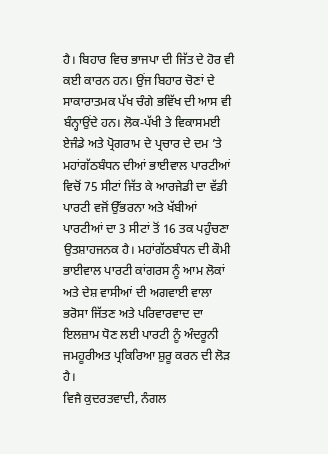ਹੈ। ਬਿਹਾਰ ਵਿਚ ਭਾਜਪਾ ਦੀ ਜਿੱਤ ਦੇ ਹੋਰ ਵੀ ਕਈ ਕਾਰਨ ਹਨ। ਉਂਜ ਬਿਹਾਰ ਚੋਣਾਂ ਦੇ ਸਾਕਾਰਾਤਮਕ ਪੱਖ ਚੰਗੇ ਭਵਿੱਖ ਦੀ ਆਸ ਵੀ ਬੰਨ੍ਹਾਉਂਦੇ ਹਨ। ਲੋਕ-ਪੱਖੀ ਤੇ ਵਿਕਾਸਮਈ ਏਜੰਡੇ ਅਤੇ ਪ੍ਰੋਗਰਾਮ ਦੇ ਪ੍ਰਚਾਰ ਦੇ ਦਮ ’ਤੇ ਮਹਾਂਗੱਠਬੰਧਨ ਦੀਆਂ ਭਾਈਵਾਲ ਪਾਰਟੀਆਂ ਵਿਚੋਂ 75 ਸੀਟਾਂ ਜਿੱਤ ਕੇ ਆਰਜੇਡੀ ਦਾ ਵੱਡੀ ਪਾਰਟੀ ਵਜੋਂ ਉੱਭਰਨਾ ਅਤੇ ਖੱਬੀਆਂ ਪਾਰਟੀਆਂ ਦਾ 3 ਸੀਟਾਂ ਤੋਂ 16 ਤਕ ਪਹੁੰਚਣਾ ਉਤਸ਼ਾਹਜਨਕ ਹੈ। ਮਹਾਂਗੱਠਬੰਧਨ ਦੀ ਕੌਮੀ ਭਾਈਵਾਲ ਪਾਰਟੀ ਕਾਂਗਰਸ ਨੂੰ ਆਮ ਲੋਕਾਂ ਅਤੇ ਦੇਸ਼ ਵਾਸੀਆਂ ਦੀ ਅਗਵਾਈ ਵਾਲਾ ਭਰੋਸਾ ਜਿੱਤਣ ਅਤੇ ਪਰਿਵਾਰਵਾਦ ਦਾ ਇਲਜ਼ਾਮ ਧੋਣ ਲਈ ਪਾਰਟੀ ਨੂੰ ਅੰਦਰੂਨੀ ਜਮਹੂਰੀਅਤ ਪ੍ਰਕਿਰਿਆ ਸ਼ੁਰੂ ਕਰਨ ਦੀ ਲੋੜ ਹੈ।
ਵਿਜੈ ਕੁਦਰਤਵਾਦੀ, ਨੰਗਲ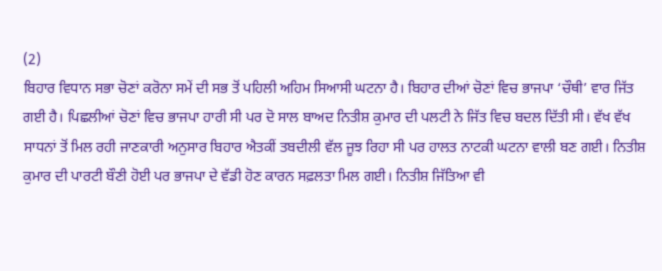(2)
ਬਿਹਾਰ ਵਿਧਾਨ ਸਭਾ ਚੋਣਾਂ ਕਰੋਨਾ ਸਮੇਂ ਦੀ ਸਭ ਤੋਂ ਪਹਿਲੀ ਅਹਿਮ ਸਿਆਸੀ ਘਟਨਾ ਹੈ। ਬਿਹਾਰ ਦੀਆਂ ਚੋਣਾਂ ਵਿਚ ਭਾਜਪਾ ‘ਚੌਥੀ’ ਵਾਰ ਜਿੱਤ ਗਈ ਹੈ। ਪਿਛਲੀਆਂ ਚੋਣਾਂ ਵਿਚ ਭਾਜਪਾ ਹਾਰੀ ਸੀ ਪਰ ਦੋ ਸਾਲ ਬਾਅਦ ਨਿਤੀਸ਼ ਕੁਮਾਰ ਦੀ ਪਲਟੀ ਨੇ ਜਿੱਤ ਵਿਚ ਬਦਲ ਦਿੱਤੀ ਸੀ। ਵੱਖ ਵੱਖ ਸਾਧਨਾਂ ਤੋਂ ਮਿਲ ਰਹੀ ਜਾਣਕਾਰੀ ਅਨੁਸਾਰ ਬਿਹਾਰ ਐਤਕੀਂ ਤਬਦੀਲੀ ਵੱਲ ਜੂਝ ਰਿਹਾ ਸੀ ਪਰ ਹਾਲਤ ਨਾਟਕੀ ਘਟਨਾ ਵਾਲੀ ਬਣ ਗਈ। ਨਿਤੀਸ਼ ਕੁਮਾਰ ਦੀ ਪਾਰਟੀ ਬੌਣੀ ਹੋਈ ਪਰ ਭਾਜਪਾ ਦੇ ਵੱਡੀ ਹੋਣ ਕਾਰਨ ਸਫ਼ਲਤਾ ਮਿਲ ਗਈ। ਨਿਤੀਸ਼ ਜਿੱਤਿਆ ਵੀ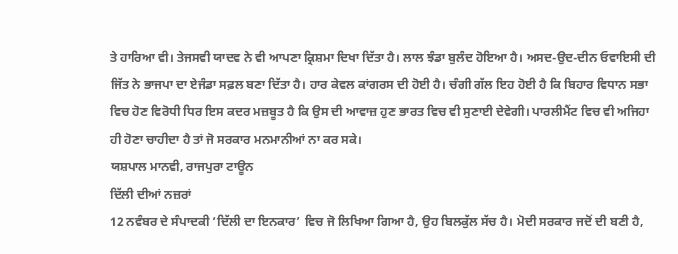ਤੇ ਹਾਰਿਆ ਵੀ। ਤੇਜਸਵੀ ਯਾਦਵ ਨੇ ਵੀ ਆਪਣਾ ਕ੍ਰਿਸ਼ਮਾ ਦਿਖਾ ਦਿੱਤਾ ਹੈ। ਲਾਲ ਝੰਡਾ ਬੁਲੰਦ ਹੋਇਆ ਹੈ। ਅਸਦ-ਉਦ-ਦੀਨ ਓਵਾਇਸੀ ਦੀ ਜਿੱਤ ਨੇ ਭਾਜਪਾ ਦਾ ਏਜੰਡਾ ਸਫ਼ਲ ਬਣਾ ਦਿੱਤਾ ਹੈ। ਹਾਰ ਕੇਵਲ ਕਾਂਗਰਸ ਦੀ ਹੋਈ ਹੈ। ਚੰਗੀ ਗੱਲ ਇਹ ਹੋਈ ਹੈ ਕਿ ਬਿਹਾਰ ਵਿਧਾਨ ਸਭਾ ਵਿਚ ਹੋਣ ਵਿਰੋਧੀ ਧਿਰ ਇਸ ਕਦਰ ਮਜ਼ਬੂਤ ਹੈ ਕਿ ਉਸ ਦੀ ਆਵਾਜ਼ ਹੁਣ ਭਾਰਤ ਵਿਚ ਵੀ ਸੁਣਾਈ ਦੇਵੇਗੀ। ਪਾਰਲੀਮੈਂਟ ਵਿਚ ਵੀ ਅਜਿਹਾ ਹੀ ਹੋਣਾ ਚਾਹੀਦਾ ਹੈ ਤਾਂ ਜੋ ਸਰਕਾਰ ਮਨਮਾਨੀਆਂ ਨਾ ਕਰ ਸਕੇ।
ਯਸ਼ਪਾਲ ਮਾਨਵੀ, ਰਾਜਪੁਰਾ ਟਾਊਨ
ਦਿੱਲੀ ਦੀਆਂ ਨਜ਼ਰਾਂ
12 ਨਵੰਬਰ ਦੇ ਸੰਪਾਦਕੀ ‘ਦਿੱਲੀ ਦਾ ਇਨਕਾਰ’ ਵਿਚ ਜੋ ਲਿਖਿਆ ਗਿਆ ਹੈ, ਉਹ ਬਿਲਕੁੱਲ ਸੱਚ ਹੈ। ਮੋਦੀ ਸਰਕਾਰ ਜਦੋਂ ਦੀ ਬਣੀ ਹੈ,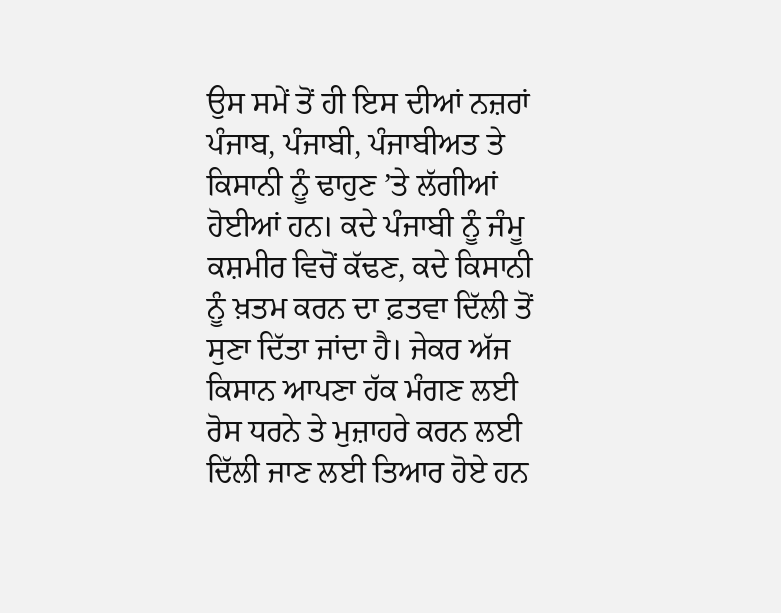ਉਸ ਸਮੇਂ ਤੋਂ ਹੀ ਇਸ ਦੀਆਂ ਨਜ਼ਰਾਂ ਪੰਜਾਬ, ਪੰਜਾਬੀ, ਪੰਜਾਬੀਅਤ ਤੇ ਕਿਸਾਨੀ ਨੂੰ ਢਾਹੁਣ ’ਤੇ ਲੱਗੀਆਂ ਹੋਈਆਂ ਹਨ। ਕਦੇ ਪੰਜਾਬੀ ਨੂੰ ਜੰਮੂ ਕਸ਼ਮੀਰ ਵਿਚੋਂ ਕੱਢਣ, ਕਦੇ ਕਿਸਾਨੀ ਨੂੰ ਖ਼ਤਮ ਕਰਨ ਦਾ ਫ਼ਤਵਾ ਦਿੱਲੀ ਤੋਂ ਸੁਣਾ ਦਿੱਤਾ ਜਾਂਦਾ ਹੈ। ਜੇਕਰ ਅੱਜ ਕਿਸਾਨ ਆਪਣਾ ਹੱਕ ਮੰਗਣ ਲਈ ਰੋਸ ਧਰਨੇ ਤੇ ਮੁਜ਼ਾਹਰੇ ਕਰਨ ਲਈ ਦਿੱਲੀ ਜਾਣ ਲਈ ਤਿਆਰ ਹੋਏ ਹਨ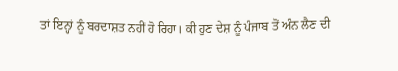ਤਾਂ ਇਨ੍ਹਾਂ ਨੂੰ ਬਰਦਾਸ਼ਤ ਨਹੀਂ ਹੋ ਰਿਹਾ। ਕੀ ਹੁਣ ਦੇਸ਼ ਨੂੰ ਪੰਜਾਬ ਤੋਂ ਅੰਨ ਲੈਣ ਦੀ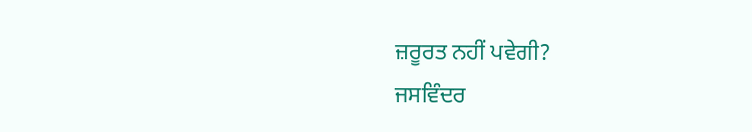ਜ਼ਰੂਰਤ ਨਹੀਂ ਪਵੇਗੀ?
ਜਸਵਿੰਦਰ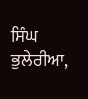ਸਿੰਘ ਭੁਲੇਰੀਆ,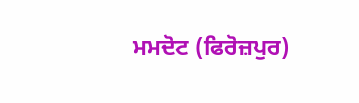ਮਮਦੋਟ (ਫਿਰੋਜ਼ਪੁਰ)